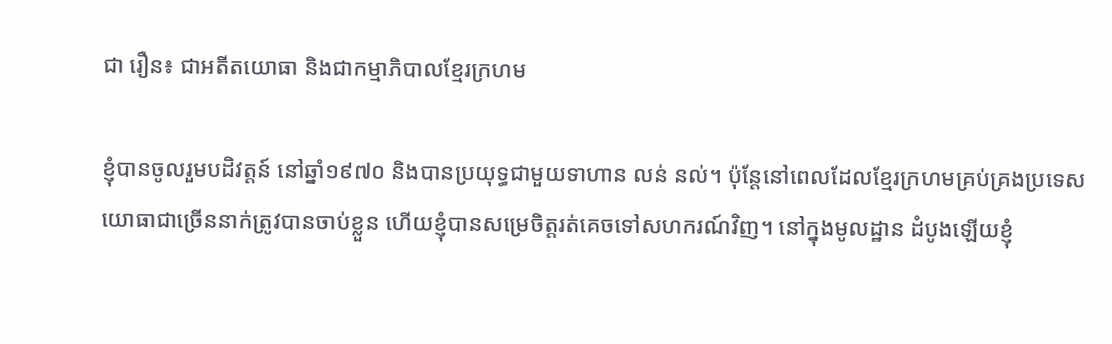ជា រឿន៖ ជាអតីតយោធា និងជាកម្មាភិបាលខ្មែរក្រហម

ខ្ញុំបានចូលរួមបដិវត្តន៍ នៅឆ្នាំ១៩៧០ និងបានប្រយុទ្ធជាមួយទាហាន លន់ នល់។ ប៉ុន្តែនៅពេលដែលខ្មែរក្រហមគ្រប់គ្រងប្រទេស យោធាជាច្រើននាក់ត្រូវបានចាប់ខ្លួន ហើយខ្ញុំបានសម្រេចិត្តរត់គេចទៅសហករណ៍វិញ។ នៅក្នុងមូលដ្ឋាន ដំបូងឡើយខ្ញុំ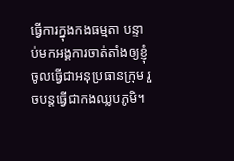ធ្វើការក្នុងកងធម្មតា បន្ទាប់មកអង្គការចាត់តាំងឲ្យខ្ញុំចូលធ្វើជាអនុប្រធានក្រុម រួចបន្តធ្វើជាកងឈ្លបភូមិ។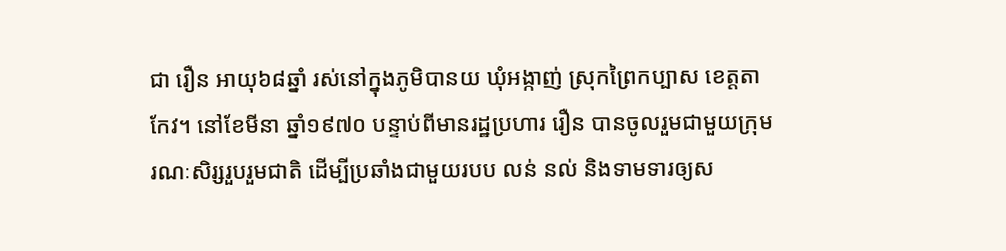ជា រឿន អាយុ៦៨ឆ្នាំ រស់នៅក្នុងភូមិបានយ ឃុំអង្កាញ់ ស្រុកព្រៃកប្បាស ខេត្តតាកែវ។ នៅខែមីនា ឆ្នាំ១៩៧០ បន្ទាប់ពីមានរដ្ឋប្រហារ រឿន បានចូលរួមជាមួយក្រុមរណៈសិរ្សរួបរួមជាតិ ដើម្បីប្រឆាំងជាមួយរបប លន់ នល់ និងទាមទារឲ្យស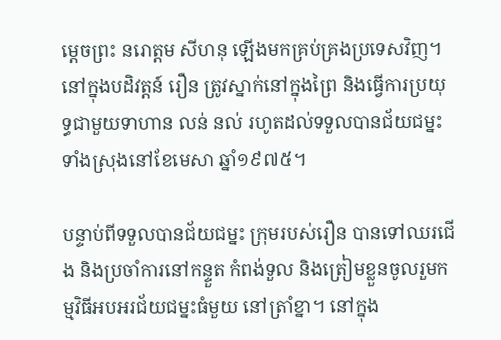ម្ដេចព្រះ នរោត្តម សីហនុ ឡើងមកគ្រប់គ្រងប្រទេសវិញ។ នៅក្នុងបដិវត្តន៍ រឿន ត្រូវស្នាក់នៅក្នុងព្រៃ និងធ្វើការប្រយុទ្ធជាមួយទាហាន លន់ នល់ រហូតដល់ទទួលបានជ័យជម្នះទាំងស្រុងនៅខែមេសា ឆ្នាំ១៩៧៥។

បន្ទាប់ពីទទួលបានជ័យជម្នះ ក្រុមរបស់រឿន បានទៅឈរជើង និងប្រចាំការនៅកន្ទួត កំពង់ទួល និងត្រៀមខ្លួនចូលរួមកម្មវិធីអបអរជ័យជម្នះធំមួយ នៅត្រាំខ្នា។ នៅក្នុង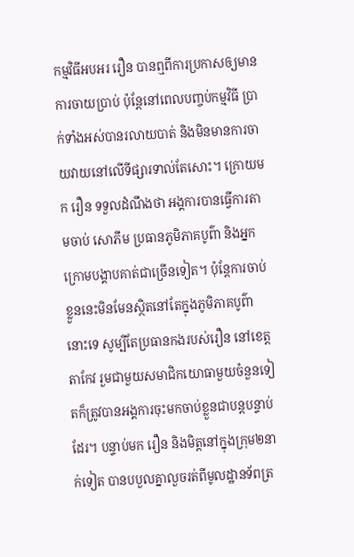កម្មវិធីអបអរ រឿន បានឮពីការប្រកាសឲ្យមានការចាយប្រាប់ ប៉ុន្តែនៅពេលបញ្ចប់កម្មវិធី ប្រាក់ទាំងអស់បានរលាយបាត់ និងមិនមានការចាយវាយនៅលើទីផ្សារទាល់តែសោះ។ ក្រោយមក រឿន ទទួលដំណឹងថា អង្គការបានធ្វើការតាមចាប់ សោភឹម ប្រធានភូមិភាគបូព៌ា និងអ្នកក្រោមបង្គាបគាត់ជាច្រើនទៀត។ ប៉ុន្តែការចាប់ខ្លួននេះមិនមែនស្ថិតនៅតែក្នុងភូមិភាគបូព៌ានោះទេ សូម្បីតែប្រធានកងរបស់រឿន នៅខេត្តតាកែវ រួមជាមួយសមាជិកយោធាមួយចំនួនទៀតក៏ត្រូវបានអង្គការចុះមកចាប់ខ្លួនជាបន្តបន្ទាប់ដែរ។ បន្ទាប់មក រឿន និងមិត្តនៅក្នុងក្រុម២នាក់ទៀត បានបបួលគ្នាលួចរត់ពីមូលដ្ឋានទ័ពត្រ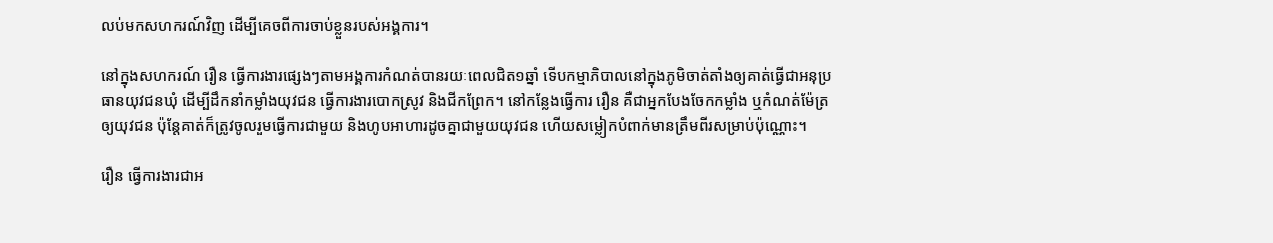លប់មកសហករណ៍វិញ ដើម្បីគេចពីការចាប់ខ្លួនរបស់អង្គការ។

នៅក្នុងសហករណ៍ រឿន ធ្វើការងារផ្សេងៗតាមអង្គការកំណត់បានរយៈពេលជិត១ឆ្នាំ ទើបកម្មាភិបាលនៅក្នុងភូមិចាត់តាំងឲ្យគាត់ធ្វើជាអនុប្រធានយុវជនឃុំ ដើម្បីដឹកនាំកម្លាំងយុវជន ធ្វើការងារបោកស្រូវ និងជីកព្រែក។ នៅកន្លែងធ្វើការ រឿន គឺជាអ្នកបែងចែកកម្លាំង ឬកំណត់ម៉ែត្រឲ្យយុវជន ប៉ុន្តែគាត់ក៏ត្រូវចូលរួមធ្វើការជាមួយ និងហូបអាហារដូចគ្នាជាមួយយុវជន ហើយសម្លៀកបំពាក់មានត្រឹមពីរសម្រាប់ប៉ុណ្ណោះ។

រឿន ធ្វើការងារជាអ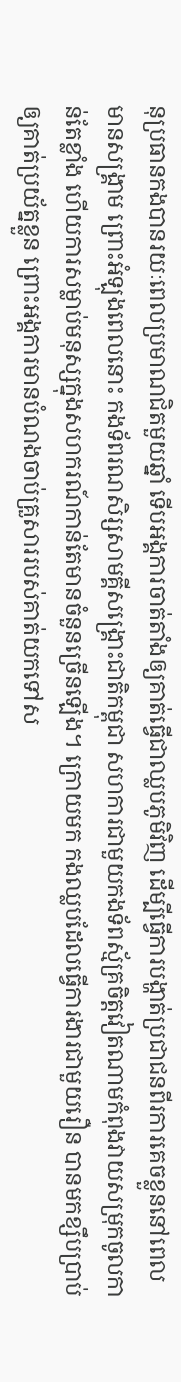នុប្រធានកងបានរយៈពេលប្រមាណជិតមួយឆ្នាំ ទើបអង្គការចាត់តាំងឲ្យគាត់ធ្វើជាឈ្លបភូមិវិញ ដើម្បីធ្វើការបង្ហាត់ប្រជាជនពីរការគេចខ្លួននៅពេលមានសង្គ្រាម ព្រោះអំឡុងពេលនោះ កងទ័ពរណសិរ្សសាមគ្គីសង្គ្រោះជាតិកម្ពុជា សហការជាមួយកងទ័ពស្ម័គ្រចិត្តវៀតណាមកំពុងវាយសម្រុកចូលកាន់តែខ្លាំង ហើយការសម្លាប់មនុស្សក្នុងសហករណ៍កាន់តែមានចំនួនច្រើនឡើង។ ក្រោយមក កងឈ្លបដែលធ្វើការងារជាមួយរឿន បានមកខ្សឹបប្រាប់ឲ្យគាត់ប្រយ័ត្នខ្លួន ព្រោះអង្គការមានបំណងចាប់គ្រួសាររបស់គាត់យកទៅស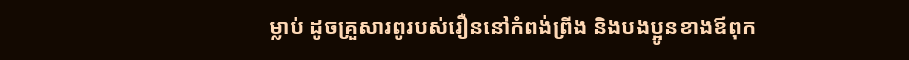ម្លាប់ ដូចគ្រួសារពូរបស់រឿននៅកំពង់ព្រីង និងបងប្អូនខាងឪពុក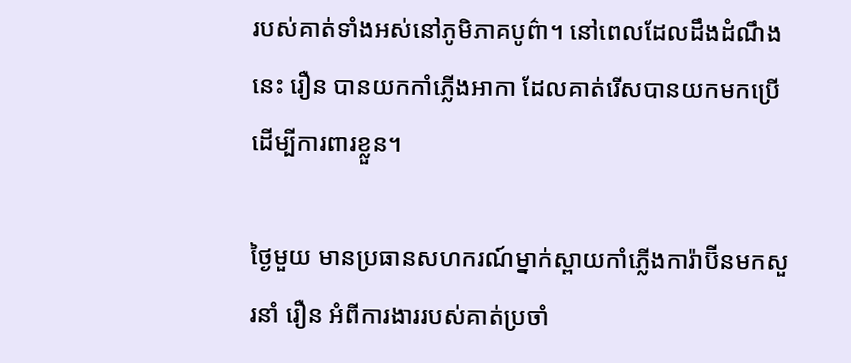របស់គាត់ទាំងអស់នៅភូមិភាគបូព៌ា។ នៅពេលដែលដឹងដំណឹងនេះ រឿន បានយកកាំភ្លើងអាកា ដែលគាត់រើសបានយកមកប្រើ ដើម្បីការពារខ្លួន។

ថ្ងៃមួយ មានប្រធានសហករណ៍ម្នាក់ស្ពាយកាំភ្លើងការ៉ាប៊ីនមកសួរនាំ រឿន អំពីការងាររបស់គាត់ប្រចាំ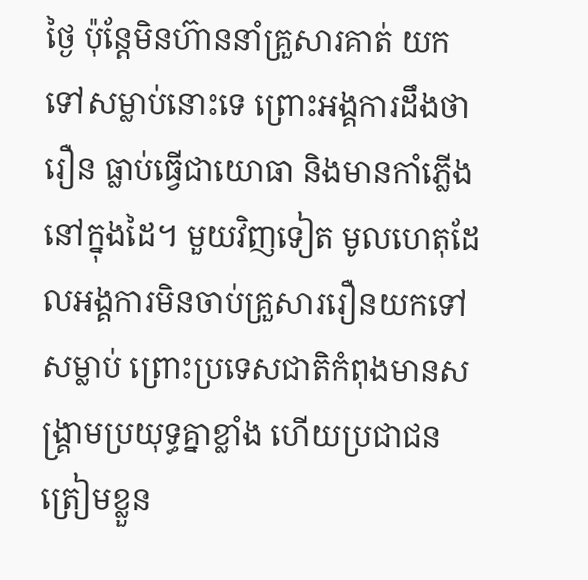ថ្ងៃ ប៉ុន្តែមិនហ៊ាននាំគ្រួសារគាត់ យកទៅសម្លាប់នោះទេ ព្រោះអង្គការដឹងថា រឿន ធ្លាប់ធ្វើជាយោធា និងមានកាំភ្លើងនៅក្នុងដៃ។ មួយវិញទៀត មូលហេតុដែលអង្គការមិនចាប់គ្រួសាររឿនយកទៅសម្លាប់ ព្រោះប្រទេសជាតិកំពុងមានសង្គ្រាមប្រយុទ្ធគ្នាខ្លាំង ហើយប្រជាជនត្រៀមខ្លួន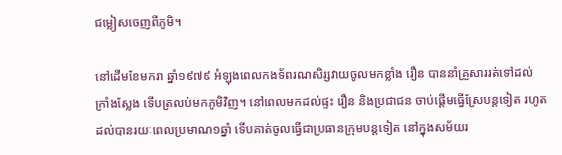ជម្លៀសចេញពីភូមិ។

នៅដើមខែមករា ឆ្នាំ១៩៧៩ អំឡុងពេលកងទ័ពរណសិរ្សវាយចូលមកខ្លាំង រឿន បាននាំគ្រួសាររត់ទៅដល់ក្រាំងស្លែង ទើបត្រលប់មកភូមិវិញ។ នៅពេលមកដល់ផ្ទះ រឿន និងប្រជាជន ចាប់ផ្ដើមធ្វើស្រែបន្តទៀត រហូតដល់បានរយៈពេលប្រមាណ១ឆ្នាំ ទើបគាត់ចូលធ្វើជាប្រធានក្រុមបន្តទៀត នៅក្នុងសម័យរ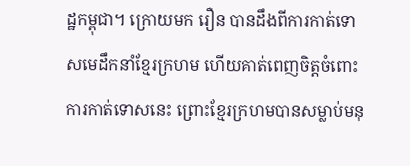ដ្ឋកម្ពុជា។ ក្រោយមក រឿន បានដឹងពីការកាត់ទោសមេដឹកនាំខ្មែរក្រហម ហើយគាត់ពេញចិត្តចំពោះការកាត់ទោសនេះ ព្រោះខ្មែរក្រហមបានសម្លាប់មនុ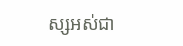ស្សអស់ជា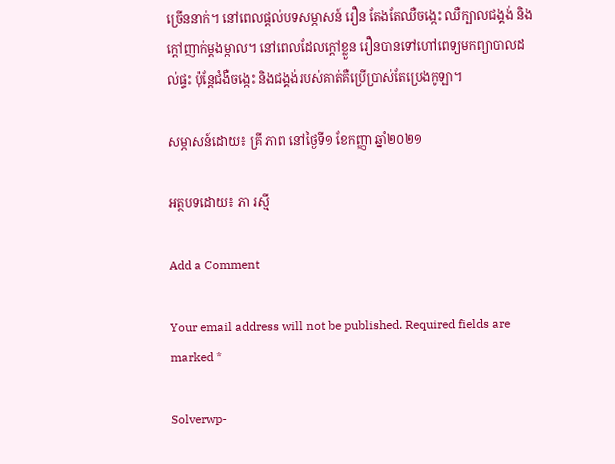ច្រើននាក់។ នៅពេលផ្ដល់បទសម្ភាសន៍ រឿន តែងតែឈឺចង្កេះ ឈឺក្បាលជង្គង់ និងក្ដៅញាក់ម្ដងម្កាល។ នៅពេលដែលក្ដៅខ្លួន រឿនបានទៅហៅពេទ្យមកព្យាបាលដល់ផ្ទះ ប៉ុន្តែជំងឺចង្កេះ និងជង្គង់របស់គាត់គឺប្រើប្រាស់តែប្រេងកូឡា។

សម្ភាសន៍ដោយ៖ គ្រី ភាព នៅថ្ងៃទី១ ខែកញ្ញា ឆ្នាំ២០២១

អត្ថបទដោយ៖ ភា រស្មី

Add a Comment

Your email address will not be published. Required fields are marked *

Solverwp-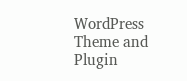WordPress Theme and Plugin